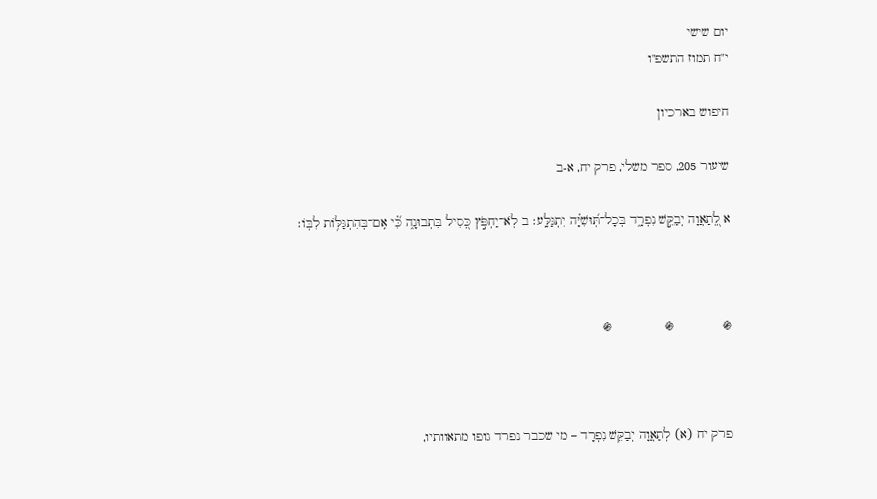יום שישי
י"ח תמוז התשפ"ו

חיפוש בארכיון

שיעור 205, ספר משלי, פרק יח, א-ב

א לְֽ֭תַאֲוָה יְבַקֵּ֣שׁ נִפְרָ֑ד בְּכָל־תּֽ֝וּשִׁיָּ֗ה יִתְגַּלָּֽע׃ ב לֹֽא־יַחְפֹּ֣ץ כְּ֭סִיל בִּתְבוּנָ֑ה כִּ֗֝י אִֽם־בְּהִתְגַּלּ֥וֹת לִבּֽוֹ׃



֍             ֍              ֍



פרק יח (א) לְתַאֲוָה יְבַקֵּשׁ נִפְרָד – מי שכבר נפרד גופו מתאוותיו,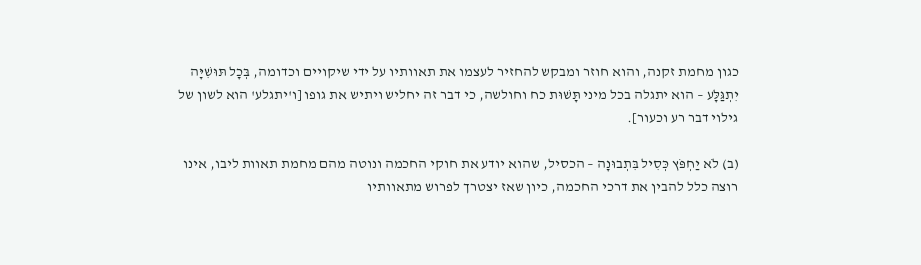כגון מחמת זקנה, והוא חוזר ומבקש להחזיר לעצמו את תאוותיו על ידי שיקויים וכדומה, בְּכָל תּוּשִׁיָּה יִתְגַּלָּע – הוא יתגלה בכל מיני תָּשׁוּת כח וחולשה, כי דבר זה יחליש ויתיש את גופו [ו'יתגלע' הוא לשון של גילוי דבר רע וכעור].

(ב) לֹא יַחְפֹּץ כְּסִיל בִּתְבוּנָה – הכסיל, שהוא יודע את חוקי החכמה ונוטה מהם מחמת תאוות ליבו, אינו רוצה כלל להבין את דרכי החכמה, כיון שאז יצטרך לפרוש מתאוותיו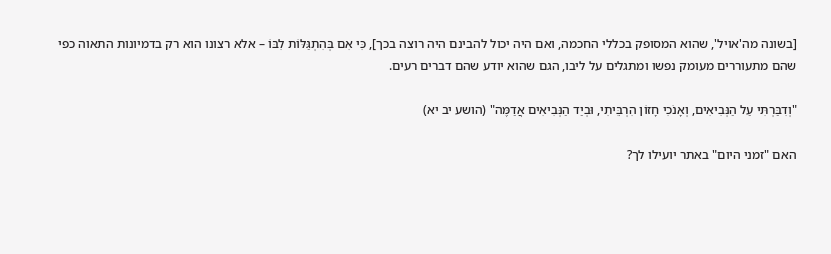[בשונה מה'אויל', שהוא המסופק בכללי החכמה, ואם היה יכול להבינם היה רוצה בכך], כִּי אִם בְּהִתְגַּלּוֹת לִבּוֹ – אלא רצונו הוא רק בדמיונות התאוה כפי שהם מתעוררים מעומק נפשו ומתגלים על ליבו, הגם שהוא יודע שהם דברים רעים.

"וְדִבַּרְתִּי עַל הַנְּבִיאִים, וְאָנֹכִי חָזוֹן הִרְבֵּיתִי, וּבְיַד הַנְּבִיאִים אֲדַמֶּה" (הושע יב יא)

האם "זמני היום" באתר יועילו לך?